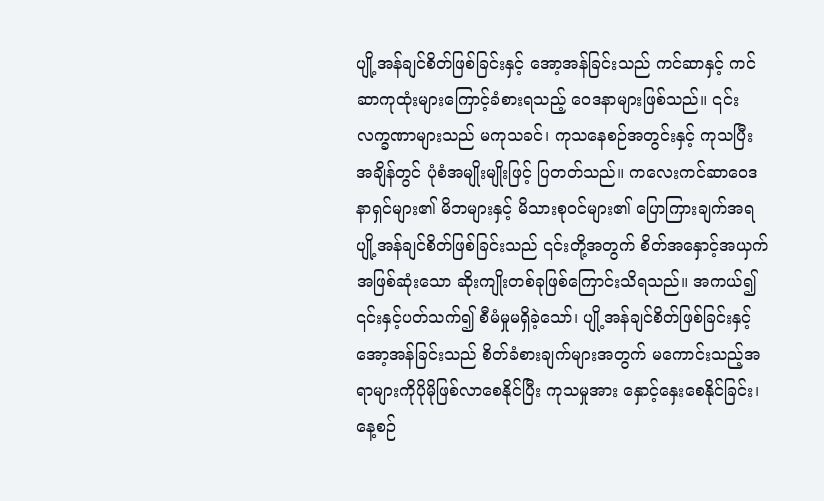ပျို့အန်ချင်စိတ်ဖြစ်ခြင်းနှင့် အော့အန်ခြင်းသည် ကင်ဆာနှင့် ကင်ဆာကုထုံးများကြောင့်ခံစားရသည့် ဝေဒနာများဖြစ်သည်။ ၎င်းလက္ခဏာများသည် မကုသခင်၊ ကုသနေစဉ်အတွင်းနှင့် ကုသပြီးအချိန်တွင် ပုံစံအမျိုးမျိုးဖြင့် ပြတတ်သည်။ ကလေးကင်ဆာဝေဒနာရှင်များ၏ မိဘများနှင့် မိသားစုဝင်များ၏ ပြောကြားချက်အရ ပျို့အန်ချင်စိတ်ဖြစ်ခြင်းသည် ၎င်းတို့အတွက် စိတ်အနှောင့်အယှက်အဖြစ်ဆုံးသော ဆိုးကျိုးတစ်ခုဖြစ်ကြောင်းသိရသည်။ အကယ်၍ ၎င်းနှင့်ပတ်သက်၍ စီမံမှုမရှိခဲ့သော်၊ ပျို့အန်ချင်စိတ်ဖြစ်ခြင်းနှင့် အော့အန်ခြင်းသည် စိတ်ခံစားချက်များအတွက် မကောင်းသည့်အရာများကိုပိုမိုဖြစ်လာစေနိုင်ပြီး ကုသမှုအား နှောင့်နှေးစေနိုင်ခြင်း၊ နေ့စဉ်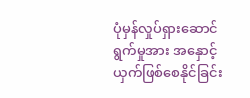ပုံမှန်လှုပ်ရှားဆောင်ရွက်မှုအား အနှောင့်ယှက်ဖြစ်စေနိုင်ခြင်း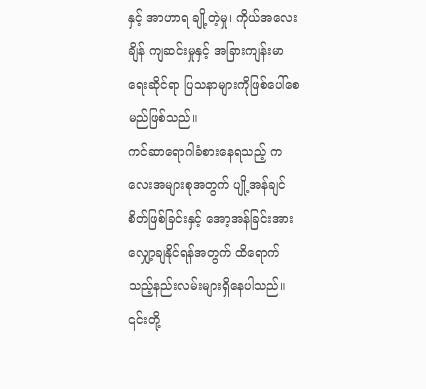နှင့် အာဟာရ ချို့တဲ့မှု၊ ကိုယ်အလေးချိန် ကျဆင်းမှုနှင့် အခြားကျန်းမာရေးဆိုင်ရာ ပြသနာများကိုဖြစ်ပေါ်စေမည်ဖြစ်သည်။
ကင်ဆာရောဂါခံစားနေရသည့် ကလေးအများစုအတွက် ပျို့အန်ချင်စိတ်ဖြစ်ခြင်းနှင့် အော့အန်ခြင်းအား လျှော့ချနိုင်ရန်အတွက် ထိရောက်သည့်နည်းလမ်းများရှိနေပါသည်။ ၎င်းတို့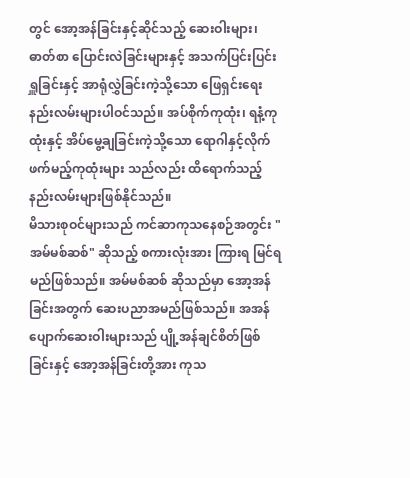တွင် အော့အန်ခြင်းနှင့်ဆိုင်သည့် ဆေးဝါးများ၊ ဓာတ်စာ ပြောင်းလဲခြင်းများနှင့် အသက်ပြင်းပြင်းရှူခြင်းနှင့် အာရုံလွှဲခြင်းကဲ့သို့သော ဖြေရှင်းရေးနည်းလမ်းများပါဝင်သည်။ အပ်စိုက်ကုထုံး၊ ရနံ့ကုထုံးနှင့် အိပ်မွေ့ချခြင်းကဲ့သို့သော ရောဂါနှင့်လိုက်ဖက်မည့်ကုထုံးများ သည်လည်း ထိရောက်သည့်နည်းလမ်းများဖြစ်နိုင်သည်။
မိသားစုဝင်များသည် ကင်ဆာကုသနေစဉ်အတွင်း "အမ်မစ်ဆစ်" ဆိုသည့် စကားလုံးအား ကြားရ မြင်ရမည်ဖြစ်သည်။ အမ်မစ်ဆစ် ဆိုသည်မှာ အော့အန်ခြင်းအတွက် ဆေးပညာအမည်ဖြစ်သည်။ အအန်ပျောက်ဆေးဝါးများသည် ပျို့အန်ချင်စိတ်ဖြစ်ခြင်းနှင့် အော့အန်ခြင်းတို့အား ကုသ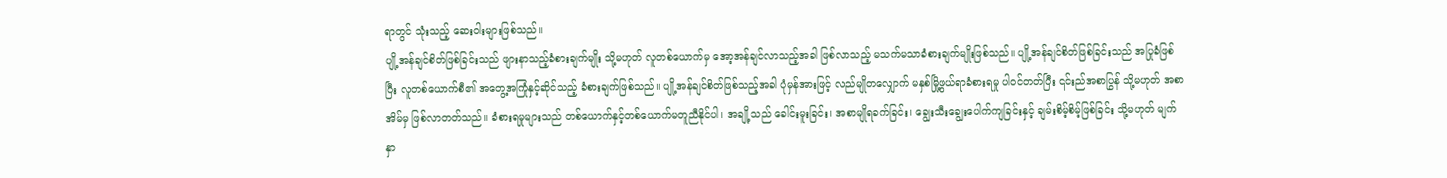ရာတွင် သုံးသည့် ဆေးဝါးများဖြစ်သည်။
ပျို့အန်ချင်စိတ်ဖြစ်ခြင်းသည် ဖျားနာသည့်ခံစားချက်မျိုး သို့မဟုတ် လူတစ်ယောက်မှ အော့အန်ချင်လာသည့်အခါ ဖြစ်လာသည့် မသက်မသာခံစားချက်မျိုးဖြစ်သည်။ ပျို့အန်ချင်စိတ်ဖြစ်ခြင်းသည် အပြုခံဖြစ်ပြီး လူတစ်ယောက်စီ၏ အတွေ့အကြုံနှင့်ဆိုင်သည့် ခံစားချက်ဖြစ်သည်။ ပျို့အန်ချင်စိတ်ဖြစ်သည့်အခါ ပုံမှန်အားဖြင့် လည်မျိုတလျှောက် မနှစ်မြို့ဖွယ်ရာခံစားရမှု ပါဝင်တတ်ပြီး ၎င်းည်အစာပြွန် သို့မဟုတ် အစာအိမ်မှ ဖြစ်လာတတ်သည်။ ခံစားရမှုများသည် တစ်ယောက်နှင့်တစ်ယောက်မတူညီနိုင်ပါ၊ အချို့သည် ခေါင်းမူးခြင်း၊ အစာမျိုရခက်ခြင်း၊ ချွေးသီးချွေးပေါက်ကျခြင်းနှင့် ချမ်းစိမ့်စိမ့်ဖြစ်ခြင်း သို့မဟုတ် မျက်နှာ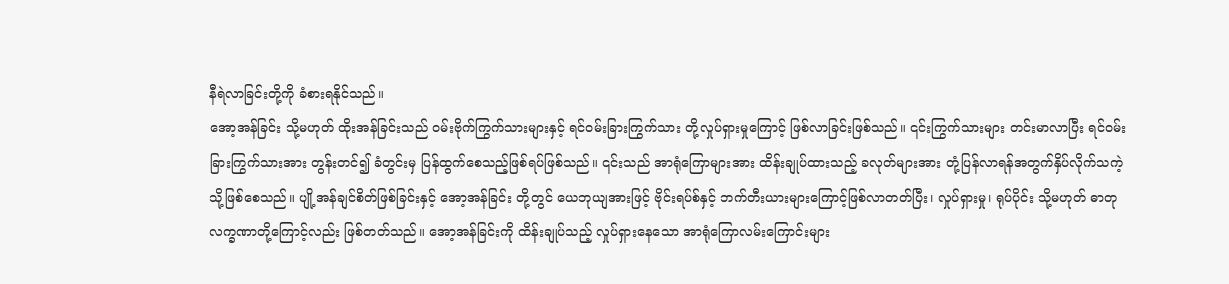နီရဲလာခြင်းတို့ကို ခံစားရနိုင်သည်။
အော့အန်ခြင်း သို့မဟုတ် ထိုးအန်ခြင်းသည် ဝမ်းဗိုက်ကြွက်သားများနှင့် ရင်ဝမ်းခြားကြွက်သား တို့လှုပ်ရှားမှုကြောင့် ဖြစ်လာခြင်းဖြစ်သည်။ ၎င်းကြွက်သားများ တင်းမာလာပြီး ရင်ဝမ်းခြားကြွက်သားအား တွန်းတင်၍ ခံတွင်းမှ ပြန်ထွက်စေသည့်ဖြစ်ရပ်ဖြစ်သည်။ ၎င်းသည် အာရုံကြောများအား ထိန်းချုပ်ထားသည့် ခလုတ်များအား တုံ့ပြန်လာရန်အတွက်နှိပ်လိုက်သကဲ့သို့ဖြစ်စေသည်။ ပျို့အန်ချင်စိတ်ဖြစ်ခြင်းနှင့် အော့အန်ခြင်း တို့တွင် ယေဘုယျအားဖြင့် ဗိုင်းရပ်စ်နှင့် ဘက်တီးယားများကြောင့်ဖြစ်လာတတ်ပြီး၊ လှုပ်ရှားမှု၊ ရုပ်ပိုင်း သို့မဟုတ် ဓာတု လက္ခဏာတို့ကြောင့်လည်း ဖြစ်တတ်သည်။ အော့အန်ခြင်းကို ထိန်းချုပ်သည့် လှုပ်ရှားနေသော အာရုံကြောလမ်းကြောင်းများ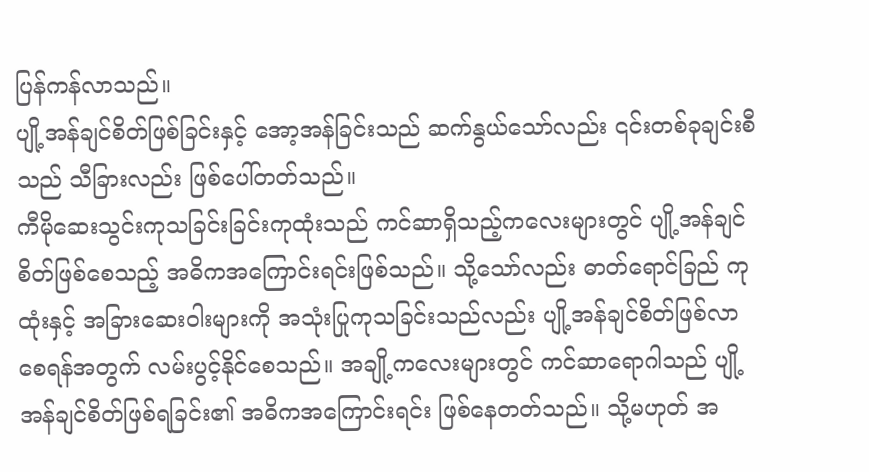ပြန်ကန်လာသည်။
ပျို့အန်ချင်စိတ်ဖြစ်ခြင်းနှင့် အော့အန်ခြင်းသည် ဆက်နွယ်သော်လည်း ၎င်းတစ်ခုချင်းစီသည် သီခြားလည်း ဖြစ်ပေါ်တတ်သည်။
ကီမိုဆေးသွင်းကုသခြင်းခြင်းကုထုံးသည် ကင်ဆာရှိသည့်ကလေးများတွင် ပျို့အန်ချင်စိတ်ဖြစ်စေသည့် အဓိကအကြောင်းရင်းဖြစ်သည်။ သို့သော်လည်း ဓာတ်ရောင်ခြည် ကုထုံးနှင့် အခြားဆေးဝါးများကို အသုံးပြုကုသခြင်းသည်လည်း ပျို့အန်ချင်စိတ်ဖြစ်လာစေရန်အတွက် လမ်းပွင့်နိုင်စေသည်။ အချို့ကလေးများတွင် ကင်ဆာရောဂါသည် ပျို့အန်ချင်စိတ်ဖြစ်ရခြင်း၏ အဓိကအကြောင်းရင်း ဖြစ်နေတတ်သည်။ သို့မဟုတ် အ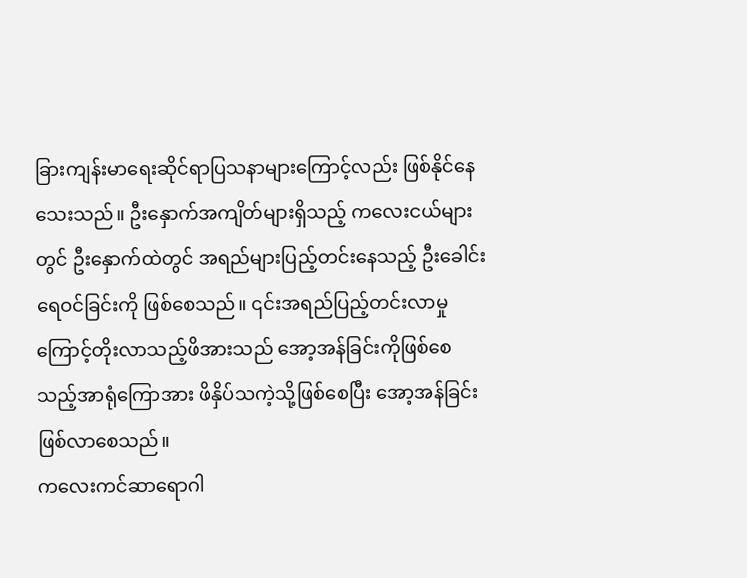ခြားကျန်းမာရေးဆိုင်ရာပြသနာများကြောင့်လည်း ဖြစ်နိုင်နေသေးသည်။ ဦးနှောက်အကျိတ်များရှိသည့် ကလေးငယ်များတွင် ဦးနှောက်ထဲတွင် အရည်များပြည့်တင်းနေသည့် ဦးခေါင်းရေဝင်ခြင်းကို ဖြစ်စေသည်။ ၎င်းအရည်ပြည့်တင်းလာမှုကြောင့်တိုးလာသည့်ဖိအားသည် အော့အန်ခြင်းကိုဖြစ်စေသည့်အာရုံကြောအား ဖိနှိပ်သကဲ့သို့ဖြစ်စေပြီး အော့အန်ခြင်းဖြစ်လာစေသည်။
ကလေးကင်ဆာရောဂါ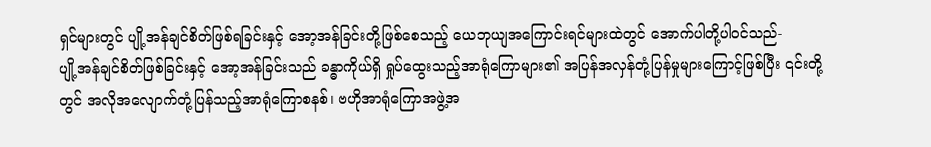ရှင်များတွင် ပျို့အန်ချင်စိတ်ဖြစ်ရခြင်းနှင့် အော့အန်ခြင်းတို့ဖြစ်စေသည့် ယေဘုယျအကြောင်းရင်များထဲတွင် အောက်ပါတို့ပါဝင်သည်-
ပျို့အန်ချင်စိတ်ဖြစ်ခြင်းနှင့် အော့အန်ခြင်းသည် ခန္ဓာကိုယ်ရှိ ရှုပ်ထွေးသည့်အာရုံကြောများ၏ အပြန်အလှန်တုံ့ပြန်မှုများကြောင့်ဖြစ်ပြီး ၎င်းတို့တွင် အလိုအလျောက်တုံ့ပြန်သည့်အာရုံကြောစနစ်၊ ဗဟိုအာရုံကြောအဖွဲ့အ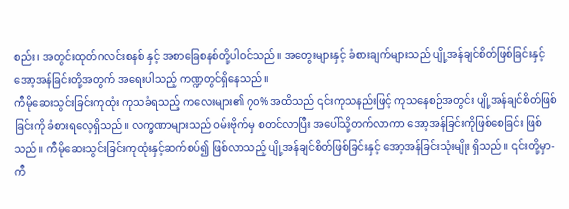စည်း၊ အတွင်းထုတ်ဂလင်းစနစ် နှင့် အစာခြေစနစ်တို့ပါဝင်သည်။ အတွေးများနှင့် ခံစားချက်များသည် ပျို့အန်ချင်စိတ်ဖြစ်ခြင်းနှင့် အော့အန်ခြင်းတို့အတွက် အရေးပါသည့် ကဏ္ဍတွင်ရှိနေသည်။
ကီမိုဆေးသွင်းခြင်းကုထုံး ကုသခံရသည့် ကလေးများ၏ ၇၀% အထိသည် ၎င်းကုသနည်းဖြင့် ကုသနေစဉ်အတွင်း ပျို့အန်ချင်စိတ်ဖြစ်ခြင်းကို ခံစားရလေ့ရှိသည်။ လက္ခဏာများသည် ဝမ်းဗိုက်မှ စတင်လာပြီး အပေါ်သို့တက်လာကာ အော့အန်ခြင်းကိုဖြစ်စေခြင်း ဖြစ်သည်။ ကီမိုဆေးသွင်းခြင်းကုထုံးနှင့်ဆက်စပ်၍ ဖြစ်လာသည့် ပျို့အန်ချင်စိတ်ဖြစ်ခြင်းနှင့် အော့အန်ခြင်းသုံးမျိုး ရှိသည်။ ၎င်းတို့မှာ-
ကီ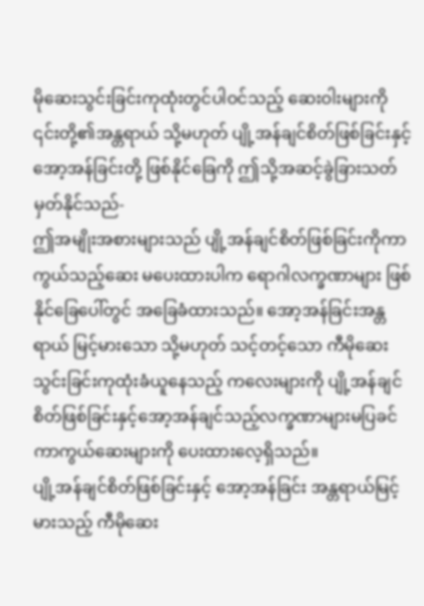မိုဆေးသွင်းခြင်းကုထုံးတွင်ပါဝင်သည့် ဆေးဝါးများကို ၎င်းတို့၏အန္တရာယ် သို့မဟုတ် ပျို့အန်ချင်စိတ်ဖြစ်ခြင်းနှင့် အော့အန်ခြင်းတို့ ဖြစ်နိုင်ခြေကို ဤသို့အဆင့်ခွဲခြားသတ်မှတ်နိုင်သည်-
ဤအမျိုးအစားများသည် ပျို့အန်ချင်စိတ်ဖြစ်ခြင်းကိုကာကွယ်သည့်ဆေး မပေးထားပါက ရောဂါလက္ခဏာများ ဖြစ်နိုင်ခြေပေါ်တွင် အခြေခံထားသည်။ အော့အန်ခြင်းအန္တရာယ် မြင့်မားသော သို့မဟုတ် သင့်တင့်သော ကီမိုဆေးသွင်းခြင်းကုထုံးခံယူနေသည့် ကလေးများကို ပျို့အန်ချင်စိတ်ဖြစ်ခြင်းနှင့်အော့အန်ချင်သည့်လက္ခဏာများမပြခင် ကာကွယ်ဆေးများကို ပေးထားလေ့ရှိသည်။
ပျို့အန်ချင်စိတ်ဖြစ်ခြင်းနှင့် အော့အန်ခြင်း အန္တရာယ်မြင့်မားသည့် ကီမိုဆေး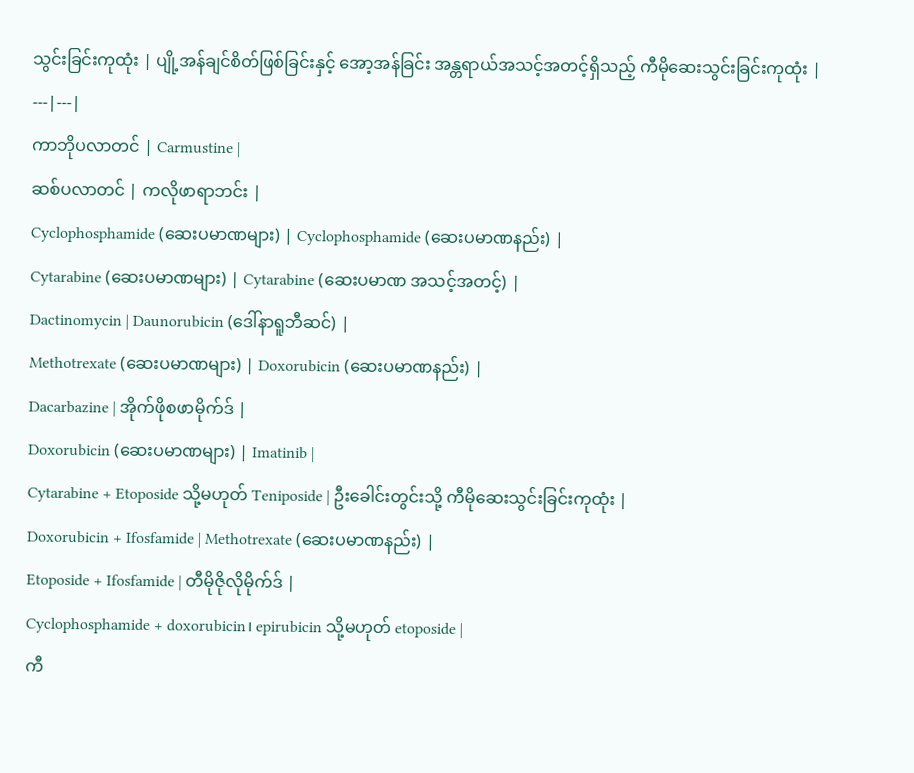သွင်းခြင်းကုထုံး | ပျို့အန်ချင်စိတ်ဖြစ်ခြင်းနှင့် အော့အန်ခြင်း အန္တရာယ်အသင့်အတင့်ရှိသည့် ကီမိုဆေးသွင်းခြင်းကုထုံး |
---|---|
ကာဘိုပလာတင် | Carmustine |
ဆစ်ပလာတင် | ကလိုဖာရာဘင်း |
Cyclophosphamide (ဆေးပမာဏများ) | Cyclophosphamide (ဆေးပမာဏနည်း) |
Cytarabine (ဆေးပမာဏများ) | Cytarabine (ဆေးပမာဏ အသင့်အတင့်) |
Dactinomycin | Daunorubicin (ဒေါ်နာရူဘီဆင်) |
Methotrexate (ဆေးပမာဏများ) | Doxorubicin (ဆေးပမာဏနည်း) |
Dacarbazine | အိုက်ဖိုစဖာမိုက်ဒ် |
Doxorubicin (ဆေးပမာဏများ) | Imatinib |
Cytarabine + Etoposide သို့မဟုတ် Teniposide | ဦးခေါင်းတွင်းသို့ ကီမိုဆေးသွင်းခြင်းကုထုံး |
Doxorubicin + Ifosfamide | Methotrexate (ဆေးပမာဏနည်း) |
Etoposide + Ifosfamide | တီမိုဇိုလိုမိုက်ဒ် |
Cyclophosphamide + doxorubicin၊ epirubicin သို့မဟုတ် etoposide |
ကီ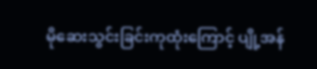မိုဆေးသွင်းခြင်းကုထုံးကြောင့် ပျို့အန်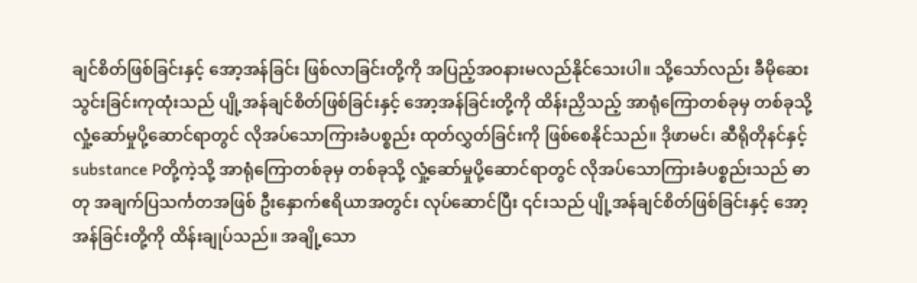ချင်စိတ်ဖြစ်ခြင်းနှင့် အော့အန်ခြင်း ဖြစ်လာခြင်းတို့ကို အပြည့်အဝနားမလည်နိုင်သေးပါ။ သို့သော်လည်း ခီမိုဆေးသွင်းခြင်းကုထုံးသည် ပျို့အန်ချင်စိတ်ဖြစ်ခြင်းနှင့် အော့အန်ခြင်းတို့ကို ထိန်းညှိသည့် အာရုံကြောတစ်ခုမှ တစ်ခုသို့ လှုံ့ဆော်မှုပို့ဆောင်ရာတွင် လိုအပ်သောကြားခံပစ္စည်း ထုတ်လွှတ်ခြင်းကို ဖြစ်စေနိုင်သည်။ ဒိုဖာမင်၊ ဆီရိုတိုနင်နှင့် substance Pတို့ကဲ့သို့ အာရုံကြောတစ်ခုမှ တစ်ခုသို့ လှုံ့ဆော်မှုပို့ဆောင်ရာတွင် လိုအပ်သောကြားခံပစ္စည်းသည် ဓာတု အချက်ပြသင်္ကတအဖြစ် ဦးနှောက်ဧရိယာအတွင်း လုပ်ဆောင်ပြီး ၎င်းသည် ပျို့အန်ချင်စိတ်ဖြစ်ခြင်းနှင့် အော့အန်ခြင်းတို့ကို ထိန်းချုပ်သည်။ အချို့သော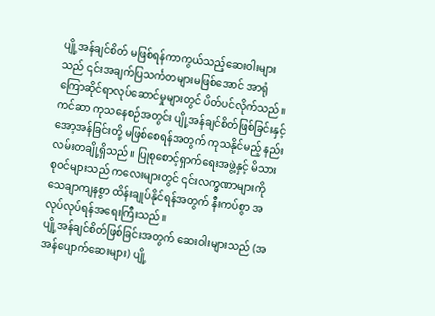ပျို့အန်ချင်စိတ် မဖြစ်ရန်ကာကွယ်သည့်ဆေးဝါးများသည် ၎င်းအချက်ပြသင်္ကတများမဖြစ်အောင် အာရုံကြောဆိုင်ရာလုပ်ဆောင်မှုများတွင် ပိတ်ပင်လိုက်သည်။
ကင်ဆာ ကုသနေစဉ်အတွင်း ပျို့အန်ချင်စိတ်ဖြစ်ခြင်းနှင့် အော့အန်ခြင်းတို့ မဖြစ်စေရန်အတွက် ကုသနိုင်မည့် နည်းလမ်းတချို့ရှိသည်။ ပြုစုစောင့်ရှာက်ရေးအဖွဲ့နှင့် မိသားစုဝင်များသည် ကလေးများတွင် ၎င်းလက္ခဏာများကို သေချာကျနစွာ ထိန်းချုပ်နိုင်ရန်အတွက် နီးကပ်စွာ အလုပ်လုပ်ရန်အရေးကြီးသည်။
ပျို့အန်ချင်စိတ်ဖြစ်ခြင်းအတွက် ဆေးဝါးများသည် (အအန်ပျောက်ဆေးများ) ပျို့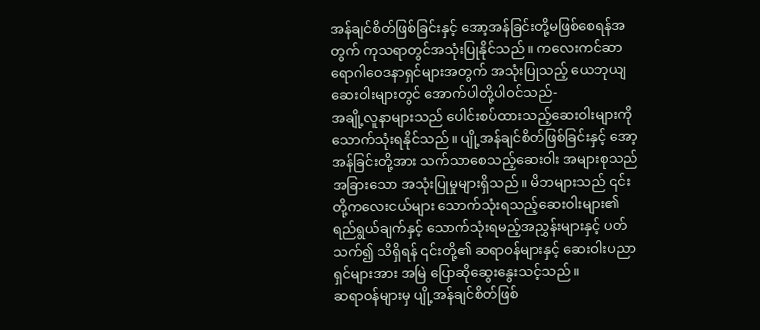အန်ချင်စိတ်ဖြစ်ခြင်းနှင့် အော့အန်ခြင်းတို့မဖြစ်စေရန်အတွက် ကုသရာတွင်အသုံးပြုနိုင်သည်။ ကလေးကင်ဆာရောဂါဝေဒနာရှင်များအတွက် အသုံးပြုသည့် ယေဘုယျဆေးဝါးများတွင် အောက်ပါတို့ပါဝင်သည်-
အချို့လူနာများသည် ပေါင်းစပ်ထားသည့်ဆေးဝါးများကို သောက်သုံးရနိုင်သည်။ ပျို့အန်ချင်စိတ်ဖြစ်ခြင်းနှင့် အော့အန်ခြင်းတို့အား သက်သာစေသည့်ဆေးဝါး အများစုသည် အခြားသော အသုံးပြုမှုများရှိသည်။ မိဘများသည် ၎င်းတို့ကလေးငယ်များ သောက်သုံးရသည့်ဆေးဝါးများ၏ ရည်ရွယ်ချက်နှင့် သောက်သုံးရမည့်အညွှန်းများနှင့် ပတ်သက်၍ သိရှိရန် ၎င်းတို့၏ ဆရာဝန်များနှင့် ဆေးဝါးပညာရှင်များအား အမြဲ ပြောဆိုဆွေးနွေးသင့်သည်။
ဆရာဝန်များမှ ပျို့အန်ချင်စိတ်ဖြစ်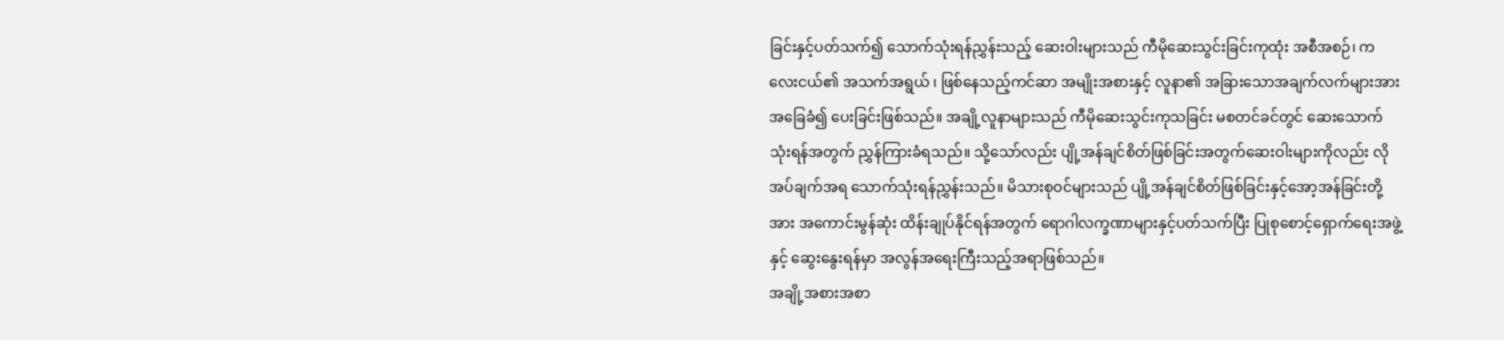ခြင်းနှင့်ပတ်သက်၍ သောက်သုံးရန်ညွှန်းသည့် ဆေးဝါးများသည် ကီမိုဆေးသွင်းခြင်းကုထုံး အစီအစဉ်၊ ကလေးငယ်၏ အသက်အရွယ် ၊ ဖြစ်နေသည့်ကင်ဆာ အမျိုးအစားနှင့် လူနာ၏ အခြားသောအချက်လက်များအား အခြေခံ၍ ပေးခြင်းဖြစ်သည်။ အချို့လူနာများသည် ကီမိုဆေးသွင်းကုသခြင်း မစတင်ခင်တွင် ဆေးသောက်သုံးရန်အတွက် ညွှန်ကြားခံရသည်။ သို့သော်လည်း ပျို့အန်ချင်စိတ်ဖြစ်ခြင်းအတွက်ဆေးဝါးများကိုလည်း လိုအပ်ချက်အရ သောက်သုံးရန်ညွှန်းသည်။ မိသားစုဝင်များသည် ပျို့အန်ချင်စိတ်ဖြစ်ခြင်းနှင့်အော့အန်ခြင်းတို့အား အကောင်းမွန်ဆုံး ထိန်းချုပ်နိုင်ရန်အတွက် ရောဂါလက္ခဏာများနှင့်ပတ်သက်ပြီး ပြုစုစောင့်ရှောက်ရေးအဖွဲ့နှင့် ဆွေးနွေးရန်မှာ အလွန်အရေးကြီးသည့်အရာဖြစ်သည်။
အချို့အစားအစာ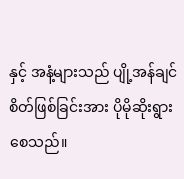နှင့် အနံ့များသည် ပျို့အန်ချင်စိတ်ဖြစ်ခြင်းအား ပိုမိုဆိုးရွားစေသည်။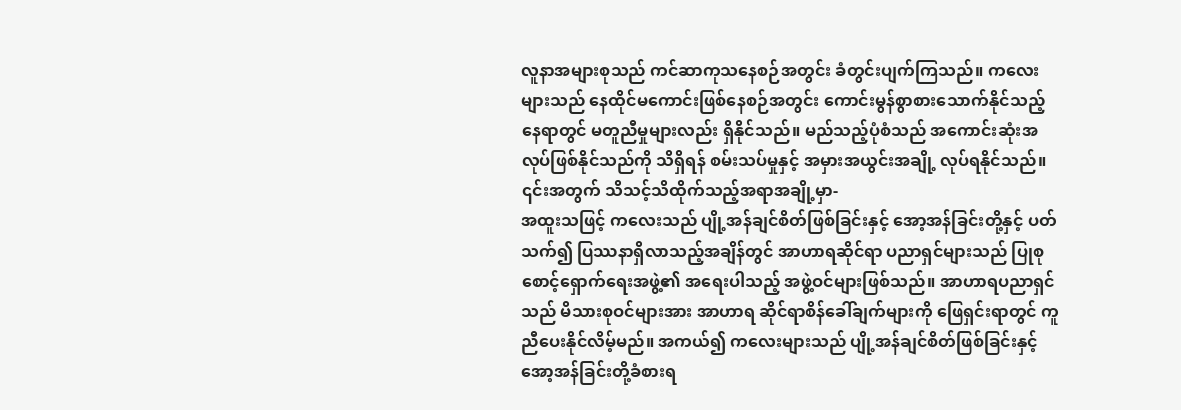လူနာအများစုသည် ကင်ဆာကုသနေစဉ်အတွင်း ခံတွင်းပျက်ကြသည်။ ကလေးများသည် နေထိုင်မကောင်းဖြစ်နေစဉ်အတွင်း ကောင်းမွန်စွာစားသောက်နိုင်သည့် နေရာတွင် မတူညီမှုများလည်း ရှိနိုင်သည်။ မည်သည့်ပုံစံသည် အကောင်းဆုံးအလုပ်ဖြစ်နိုင်သည်ကို သိရှိရန် စမ်းသပ်မှုနှင့် အမှားအယွင်းအချို့ လုပ်ရနိုင်သည်။ ၎င်းအတွက် သိသင့်သိထိုက်သည့်အရာအချို့မှာ-
အထူးသဖြင့် ကလေးသည် ပျို့အန်ချင်စိတ်ဖြစ်ခြင်းနှင့် အော့အန်ခြင်းတို့နှင့် ပတ်သက်၍ ပြဿနာရှိလာသည့်အချိန်တွင် အာဟာရဆိုင်ရာ ပညာရှင်များသည် ပြုစုစောင့်ရှောက်ရေးအဖွဲ့၏ အရေးပါသည့် အဖွဲ့ဝင်များဖြစ်သည်။ အာဟာရပညာရှင်သည် မိသားစုဝင်များအား အာဟာရ ဆိုင်ရာစိန်ခေါ်ချက်များကို ဖြေရှင်းရာတွင် ကူညီပေးနိုင်လိမ့်မည်။ အကယ်၍ ကလေးများသည် ပျို့အန်ချင်စိတ်ဖြစ်ခြင်းနှင့် အော့အန်ခြင်းတို့ခံစားရ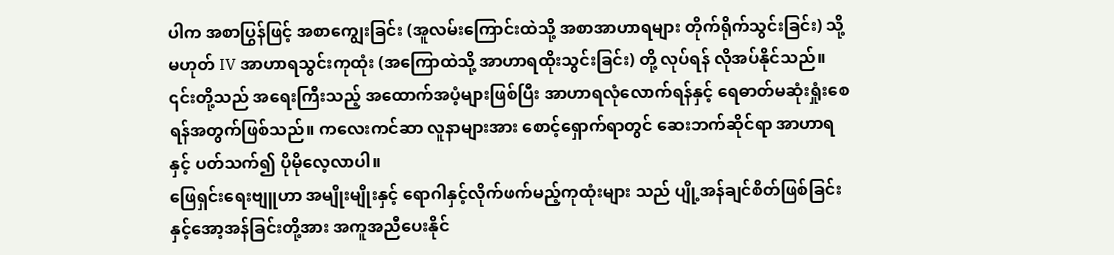ပါက အစာပြွန်ဖြင့် အစာကျွေးခြင်း (အူလမ်းကြောင်းထဲသို့ အစာအာဟာရများ တိုက်ရိုက်သွင်းခြင်း) သို့မဟုတ် IV အာဟာရသွင်းကုထုံး (အကြောထဲသို့ အာဟာရထိုးသွင်းခြင်း) တို့ လုပ်ရန် လိုအပ်နိုင်သည်။ ၎င်းတို့သည် အရေးကြီးသည့် အထောက်အပံ့များဖြစ်ပြီး အာဟာရလုံလောက်ရန်နှင့် ရေဓာတ်မဆုံးရှုံးစေရန်အတွက်ဖြစ်သည်။ ကလေးကင်ဆာ လူနာများအား စောင့်ရှောက်ရာတွင် ဆေးဘက်ဆိုင်ရာ အာဟာရနှင့် ပတ်သက်၍ ပိုမိုလေ့လာပါ။
ဖြေရှင်းရေးဗျူဟာ အမျိုးမျိုးနှင့် ရောဂါနှင့်လိုက်ဖက်မည့်ကုထုံးများ သည် ပျို့အန်ချင်စိတ်ဖြစ်ခြင်းနှင့်အော့အန်ခြင်းတို့အား အကူအညီပေးနိုင်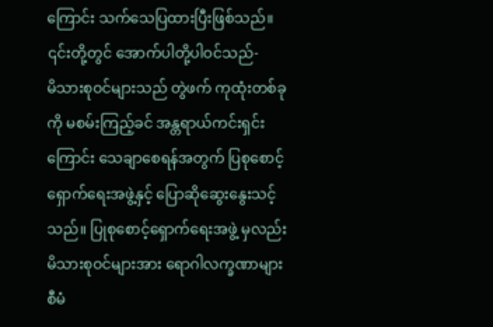ကြောင်း သက်သေပြထားပြီးဖြစ်သည်။ ၎င်းတို့တွင် အောက်ပါတို့ပါဝင်သည်-
မိသားစုဝင်များသည် တွဲဖက် ကုထုံးတစ်ခုကို မစမ်းကြည့်ခင် အန္တရာယ်ကင်းရှင်းကြောင်း သေချာစေရန်အတွက် ပြစုစောင့်ရှောက်ရေးအဖွဲ့နှင့် ပြောဆိုဆွေးနွေးသင့်သည်။ ပြုစုစောင့်ရှောက်ရေးအဖွဲ့ မှလည်း မိသားစုဝင်များအား ရောဂါလက္ခဏာများ စီမံ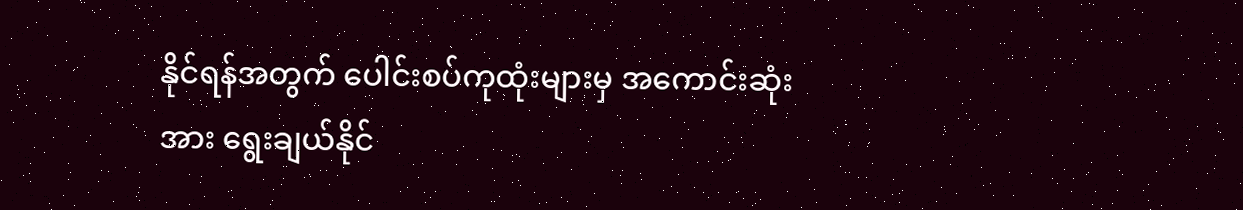နိုင်ရန်အတွက် ပေါင်းစပ်ကုထုံးများမှ အကောင်းဆုံးအား ရွေးချယ်နိုင်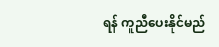ရန် ကူညီပေးနိုင်မည်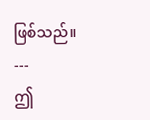ဖြစ်သည်။
---
ဤ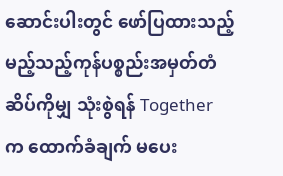ဆောင်းပါးတွင် ဖော်ပြထားသည့် မည့်သည့်ကုန်ပစ္စည်းအမှတ်တံဆိပ်ကိုမျှ သုံးစွဲရန် Together က ထောက်ခံချက် မပေး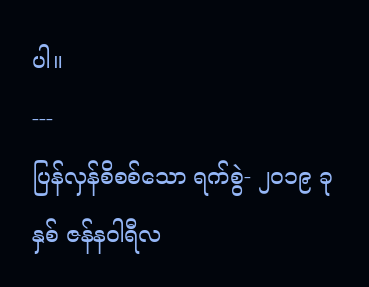ပါ။
---
ပြန်လှန်စိစစ်သော ရက်စွဲ- ၂၀၁၉ ခုနှစ် ဇန်နဝါရီလ